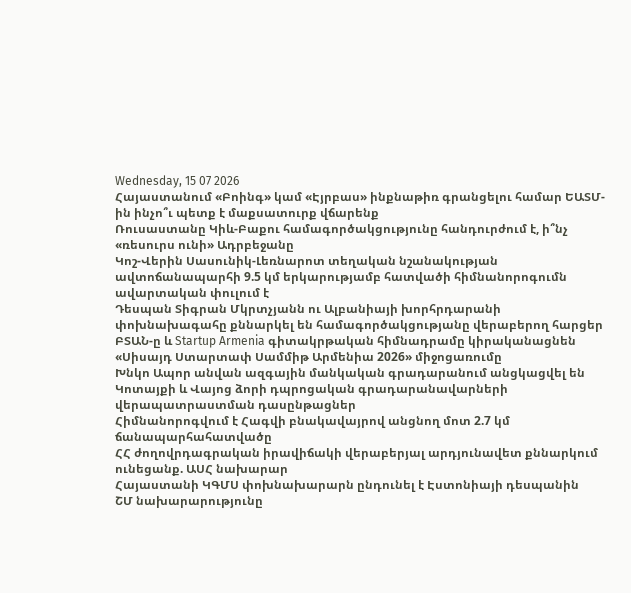Wednesday, 15 07 2026
Հայաստանում «Բոինգ» կամ «Էյրբաս» ինքնաթիռ գրանցելու համար ԵԱՏՄ-ին ինչո՞ւ պետք է մաքսատուրք վճարենք
Ռուսաստանը Կիև-Բաքու համագործակցությունը հանդուրժում է, ի՞նչ «ռեսուրս ունի» Ադրբեջանը
Կոշ-Վերին Սասունիկ-Լեռնարոտ տեղական նշանակության ավտոճանապարհի 9.5 կմ երկարությամբ հատվածի հիմնանորոգումն ավարտական փուլում է
Դեսպան Տիգրան Մկրտչյանն ու Ալբանիայի խորհրդարանի փոխնախագահը քննարկել են համագործակցությանը վերաբերող հարցեր
ԲՏԱՆ-ը և Startup Armenia գիտակրթական հիմնադրամը կիրականացնեն «Սիսայդ Ստարտափ Սամմիթ Արմենիա 2026» միջոցառումը
Խնկո Ապոր անվան ազգային մանկական գրադարանում անցկացվել են Կոտայքի և Վայոց ձորի դպրոցական գրադարանավարների վերապատրաստման դասընթացներ
Հիմնանորոգվում է Հագվի բնակավայրով անցնող մոտ 2.7 կմ ճանապարհահատվածը
ՀՀ ժողովրդագրական իրավիճակի վերաբերյալ արդյունավետ քննարկում ունեցանք. ԱՍՀ նախարար
Հայաստանի ԿԳՄՍ փոխնախարարն ընդունել է Էստոնիայի դեսպանին
ՇՄ նախարարությունը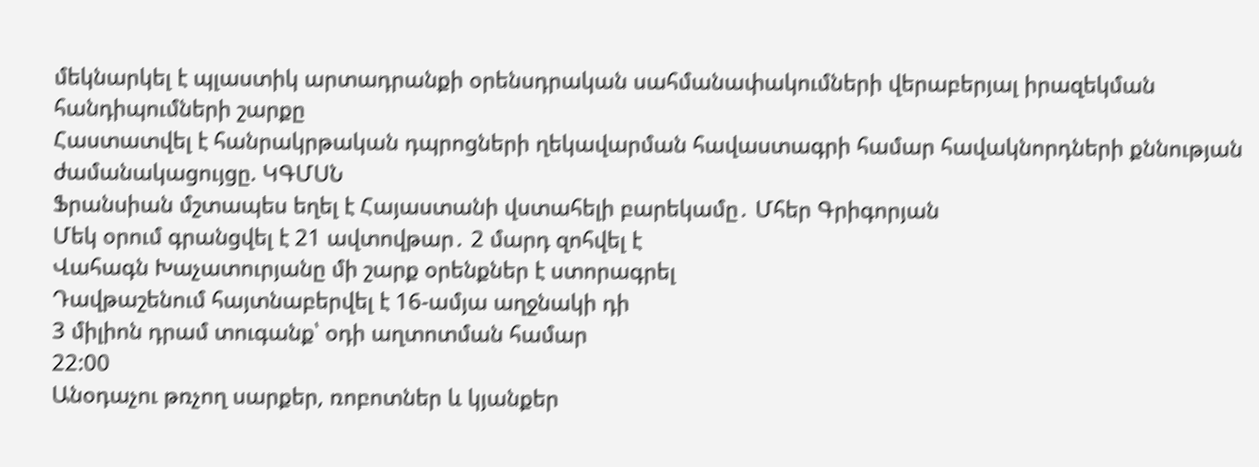մեկնարկել է պլաստիկ արտադրանքի օրենսդրական սահմանափակումների վերաբերյալ իրազեկման հանդիպումների շարքը
Հաստատվել է հանրակրթական դպրոցների ղեկավարման հավաստագրի համար հավակնորդների քննության ժամանակացույցը. ԿԳՄՍՆ
Ֆրանսիան մշտապես եղել է Հայաստանի վստահելի բարեկամը․ Մհեր Գրիգորյան
Մեկ օրում գրանցվել է 21 ավտովթար․ 2 մարդ զոհվել է
Վահագն Խաչատուրյանը մի շարք օրենքներ է ստորագրել
Դավթաշենում հայտնաբերվել է 16-ամյա աղջնակի դի
3 միլիոն դրամ տուգանք՝ օդի աղտոտման համար
22:00
Անօդաչու թռչող սարքեր, ռոբոտներ և կյանքեր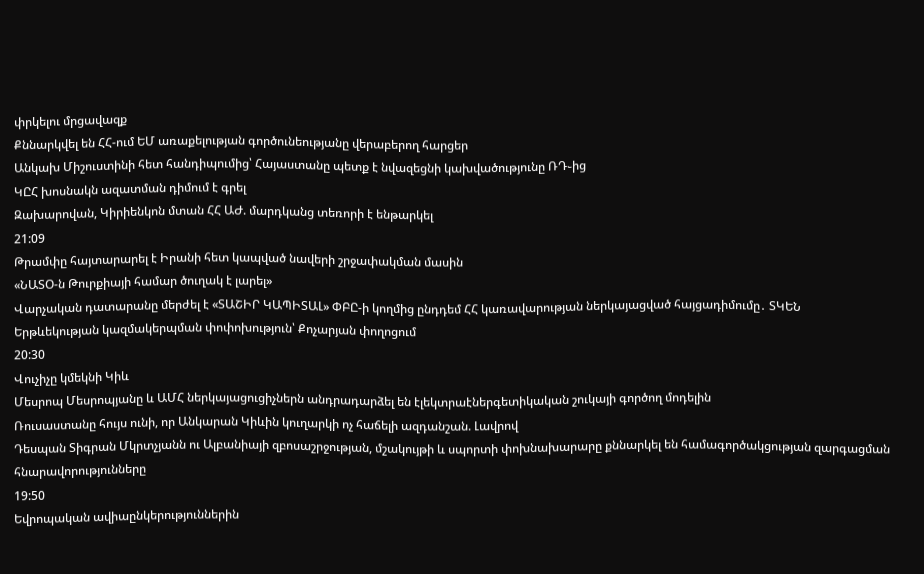փրկելու մրցավազք
Քննարկվել են ՀՀ-ում ԵՄ առաքելության գործունեությանը վերաբերող հարցեր
Անկախ Միշուստինի հետ հանդիպումից՝ Հայաստանը պետք է նվազեցնի կախվածությունը ՌԴ֊ից
ԿԸՀ խոսնակն ազատման դիմում է գրել
Զախարովան, Կիրիենկոն մտան ՀՀ ԱԺ. մարդկանց տեռորի է ենթարկել
21:09
Թրամփը հայտարարել է Իրանի հետ կապված նավերի շրջափակման մասին
«ՆԱՏՕ-ն Թուրքիայի համար ծուղակ է լարել»
Վարչական դատարանը մերժել է «ՏԱՇԻՐ ԿԱՊԻՏԱԼ» ՓԲԸ-ի կողմից ընդդեմ ՀՀ կառավարության ներկայացված հայցադիմումը․ ՏԿԵՆ
Երթևեկության կազմակերպման փոփոխություն՝ Քոչարյան փողոցում
20:30
Վուչիչը կմեկնի Կիև
Մեսրոպ Մեսրոպյանը և ԱՄՀ ներկայացուցիչներն անդրադարձել են էլեկտրաէներգետիկական շուկայի գործող մոդելին
Ռուսաստանը հույս ունի, որ Անկարան Կիևին կուղարկի ոչ հաճելի ազդանշան. Լավրով
Դեսպան Տիգրան Մկրտչյանն ու Ալբանիայի զբոսաշրջության, մշակույթի և սպորտի փոխնախարարը քննարկել են համագործակցության զարգացման հնարավորությունները
19:50
Եվրոպական ավիաընկերություններին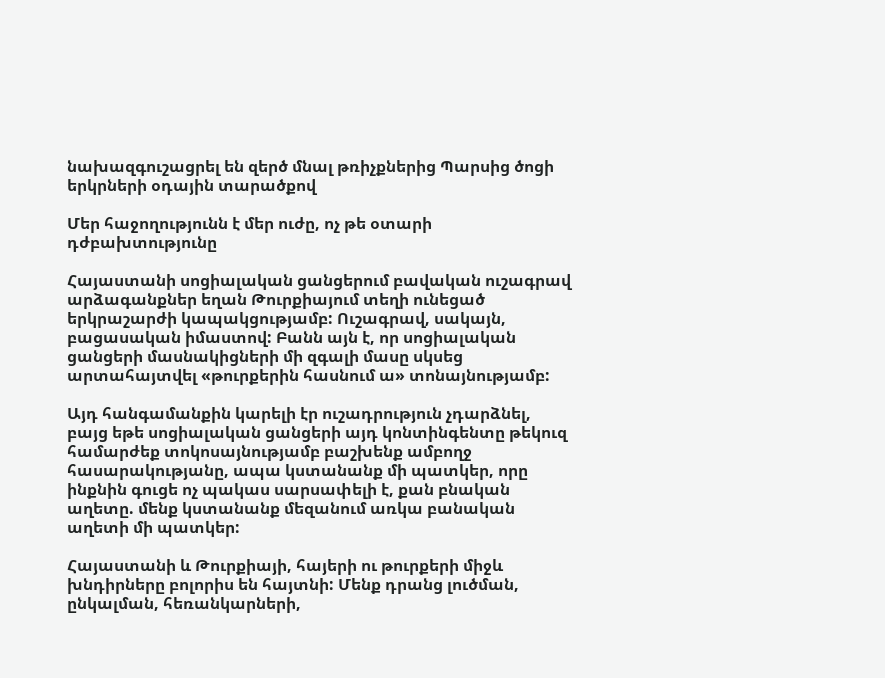նախազգուշացրել են զերծ մնալ թռիչքներից Պարսից ծոցի երկրների օդային տարածքով

Մեր հաջողությունն է մեր ուժը, ոչ թե օտարի դժբախտությունը

Հայաստանի սոցիալական ցանցերում բավական ուշագրավ արձագանքներ եղան Թուրքիայում տեղի ունեցած երկրաշարժի կապակցությամբ: Ուշագրավ, սակայն, բացասական իմաստով: Բանն այն է, որ սոցիալական ցանցերի մասնակիցների մի զգալի մասը սկսեց արտահայտվել «թուրքերին հասնում ա» տոնայնությամբ:

Այդ հանգամանքին կարելի էր ուշադրություն չդարձնել, բայց եթե սոցիալական ցանցերի այդ կոնտինգենտը թեկուզ համարժեք տոկոսայնությամբ բաշխենք ամբողջ հասարակությանը, ապա կստանանք մի պատկեր, որը ինքնին գուցե ոչ պակաս սարսափելի է, քան բնական աղետը. մենք կստանանք մեզանում առկա բանական աղետի մի պատկեր:

Հայաստանի և Թուրքիայի, հայերի ու թուրքերի միջև խնդիրները բոլորիս են հայտնի: Մենք դրանց լուծման, ընկալման, հեռանկարների,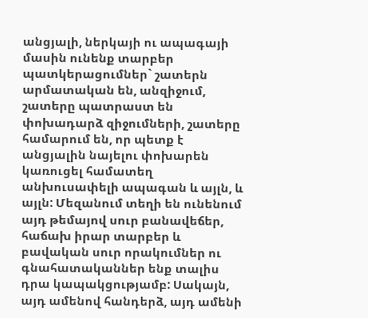անցյալի, ներկայի ու ապագայի մասին ունենք տարբեր պատկերացումներ` շատերն արմատական են, անզիջում, շատերը պատրաստ են փոխադարձ զիջումների, շատերը համարում են, որ պետք է անցյալին նայելու փոխարեն կառուցել համատեղ անխուսափելի ապագան և այլն, և այլն: Մեզանում տեղի են ունենում այդ թեմայով սուր բանավեճեր, հաճախ իրար տարբեր և բավական սուր որակումներ ու գնահատականներ ենք տալիս դրա կապակցությամբ: Սակայն, այդ ամենով հանդերձ, այդ ամենի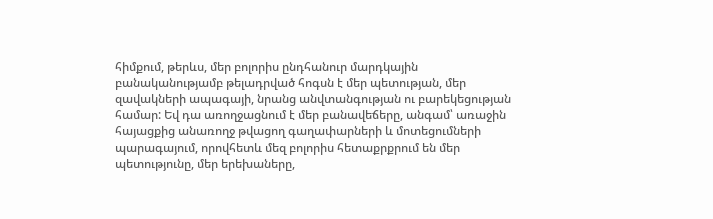հիմքում, թերևս, մեր բոլորիս ընդհանուր մարդկային բանականությամբ թելադրված հոգսն է մեր պետության, մեր զավակների ապագայի, նրանց անվտանգության ու բարեկեցության համար: Եվ դա առողջացնում է մեր բանավեճերը, անգամ՝ առաջին հայացքից անառողջ թվացող գաղափարների և մոտեցումների պարագայում, որովհետև մեզ բոլորիս հետաքրքրում են մեր պետությունը, մեր երեխաները,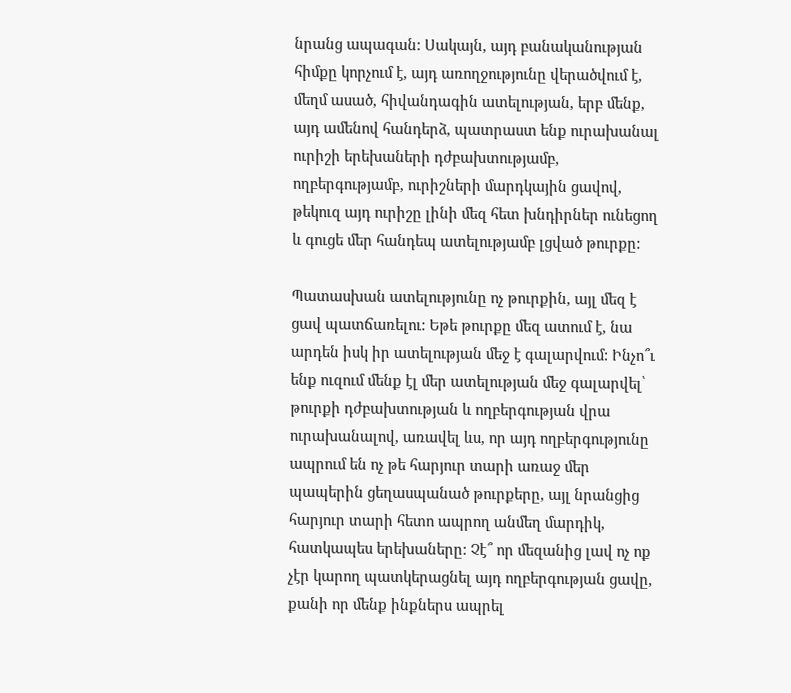նրանց ապագան: Սակայն, այդ բանականության հիմքը կորչում է, այդ առողջությունը վերածվում է, մեղմ ասած, հիվանդագին ատելության, երբ մենք, այդ ամենով հանդերձ, պատրաստ ենք ուրախանալ ուրիշի երեխաների դժբախտությամբ, ողբերգությամբ, ուրիշների մարդկային ցավով, թեկուզ այդ ուրիշը լինի մեզ հետ խնդիրներ ունեցող և գուցե մեր հանդեպ ատելությամբ լցված թուրքը:

Պատասխան ատելությունը ոչ թուրքին, այլ մեզ է ցավ պատճառելու: Եթե թուրքը մեզ ատում է, նա արդեն իսկ իր ատելության մեջ է գալարվում: Ինչո՞ւ ենք ուզում մենք էլ մեր ատելության մեջ գալարվել՝ թուրքի դժբախտության և ողբերգության վրա ուրախանալով, առավել ևս, որ այդ ողբերգությունը ապրում են ոչ թե հարյուր տարի առաջ մեր պապերին ցեղասպանած թուրքերը, այլ նրանցից հարյուր տարի հետո ապրող անմեղ մարդիկ, հատկապես երեխաները: Չէ՞ որ մեզանից լավ ոչ ոք չէր կարող պատկերացնել այդ ողբերգության ցավը, քանի որ մենք ինքներս ապրել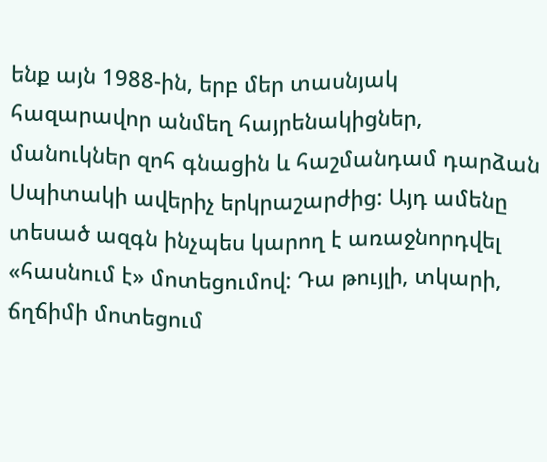ենք այն 1988-ին, երբ մեր տասնյակ հազարավոր անմեղ հայրենակիցներ, մանուկներ զոհ գնացին և հաշմանդամ դարձան Սպիտակի ավերիչ երկրաշարժից: Այդ ամենը տեսած ազգն ինչպես կարող է առաջնորդվել «հասնում է» մոտեցումով: Դա թույլի, տկարի, ճղճիմի մոտեցում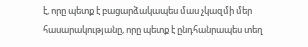է, որը պետք է բացարձակապես մաս չկազմի մեր հասարակությանը, որը պետք է ընդհանրապես տեղ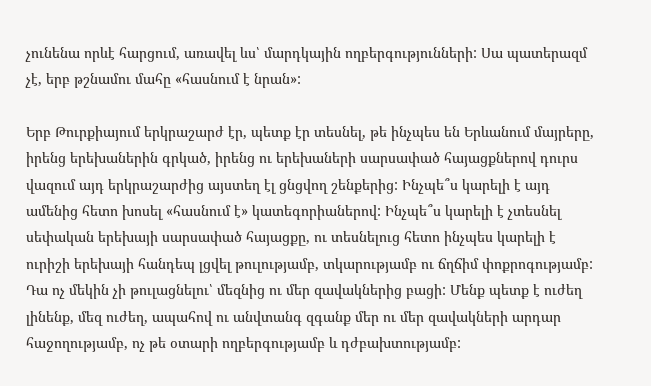չունենա որևէ հարցում, առավել ևս՝ մարդկային ողբերգությունների: Սա պատերազմ չէ, երբ թշնամու մահը «հասնում է նրան»:

Երբ Թուրքիայում երկրաշարժ էր, պետք էր տեսնել, թե ինչպես են Երևանում մայրերը, իրենց երեխաներին գրկած, իրենց ու երեխաների սարսափած հայացքներով դուրս վազում այդ երկրաշարժից այստեղ էլ ցնցվող շենքերից: Ինչպե՞ս կարելի է այդ ամենից հետո խոսել «հասնում է» կատեգորիաներով: Ինչպե՞ս կարելի է չտեսնել սեփական երեխայի սարսափած հայացքը, ու տեսնելուց հետո ինչպես կարելի է ուրիշի երեխայի հանդեպ լցվել թուլությամբ, տկարությամբ ու ճղճիմ փոքրոգությամբ: Դա ոչ մեկին չի թուլացնելու՝ մեզնից ու մեր զավակներից բացի: Մենք պետք է ուժեղ լինենք, մեզ ուժեղ, ապահով ու անվտանգ զգանք մեր ու մեր զավակների արդար հաջողությամբ, ոչ թե օտարի ողբերգությամբ և դժբախտությամբ: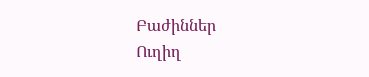Բաժիններ
Ուղիղ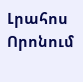Լրահոս
Որոնում